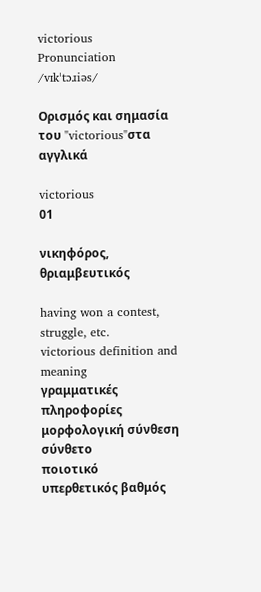victorious
Pronunciation
/vɪkˈtɔɹiəs/

Ορισμός και σημασία του "victorious"στα αγγλικά

victorious
01

νικηφόρος, θριαμβευτικός

having won a contest, struggle, etc.
victorious definition and meaning
γραμματικές πληροφορίες
μορφολογική σύνθεση
σύνθετο
ποιοτικό
υπερθετικός βαθμός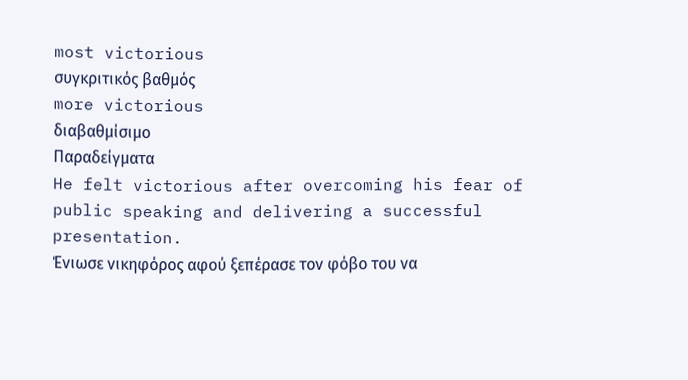most victorious
συγκριτικός βαθμός
more victorious
διαβαθμίσιμο
Παραδείγματα
He felt victorious after overcoming his fear of public speaking and delivering a successful presentation.
Ένιωσε νικηφόρος αφού ξεπέρασε τον φόβο του να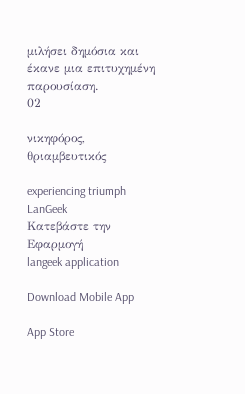μιλήσει δημόσια και έκανε μια επιτυχημένη παρουσίαση.
02

νικηφόρος, θριαμβευτικός

experiencing triumph
LanGeek
Κατεβάστε την Εφαρμογή
langeek application

Download Mobile App

App Store